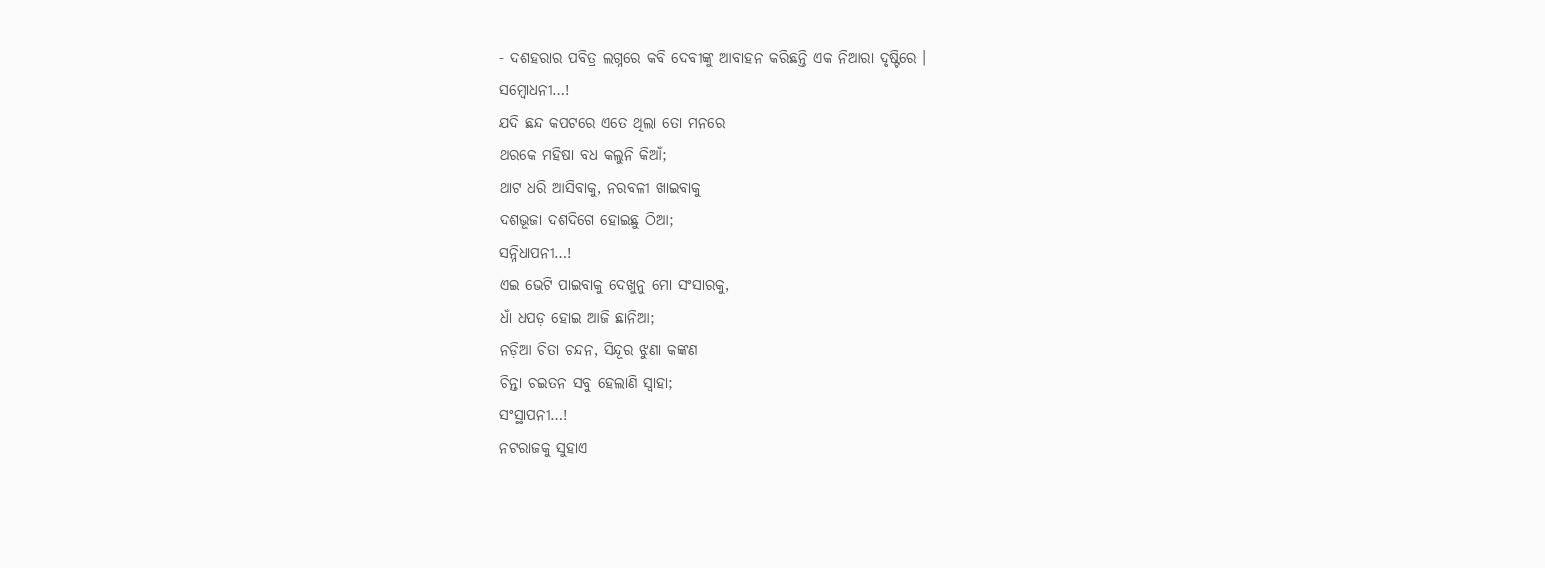- ଦଶହରାର ପବିତ୍ର ଲଗ୍ନରେ କବି ଦେବୀଙ୍କୁ ଆବାହନ କରିଛନ୍ତି ଏକ ନିଆରା ଦୃଷ୍ଟିରେ ।
ସମ୍ବୋଧନୀ…!
ଯଦି ଛନ୍ଦ କପଟରେ ଏତେ ଥିଲା ତୋ ମନରେ
ଥରକେ ମହିଷା ବଧ କଲୁନି କିଆଁ;
ଥାଟ ଧରି ଆସିବାକୁ, ନରବଳୀ ଖାଇବାକୁ
ଦଶଭୂଜା ଦଶଦିଗେ ହୋଇଛୁ ଠିଆ;
ସନ୍ନିଧାପନୀ…!
ଏଇ ଭେଟି ପାଇବାକୁ ଦେଖୁନୁ ମୋ ସଂସାରକୁ,
ଧାଁ ଧପଡ଼ ହୋଇ ଆଜି ଛାନିଆ;
ନଡ଼ିଆ ଚିତା ଚନ୍ଦନ, ସିନ୍ଦୂର ଝୁଣା କଙ୍କଣ
ଚିନ୍ତା ଚଇତନ ସବୁ ହେଲାଣି ସ୍ୱାହା;
ସଂସ୍ଥାପନୀ…!
ନଟରାଜକୁ ସୁହାଏ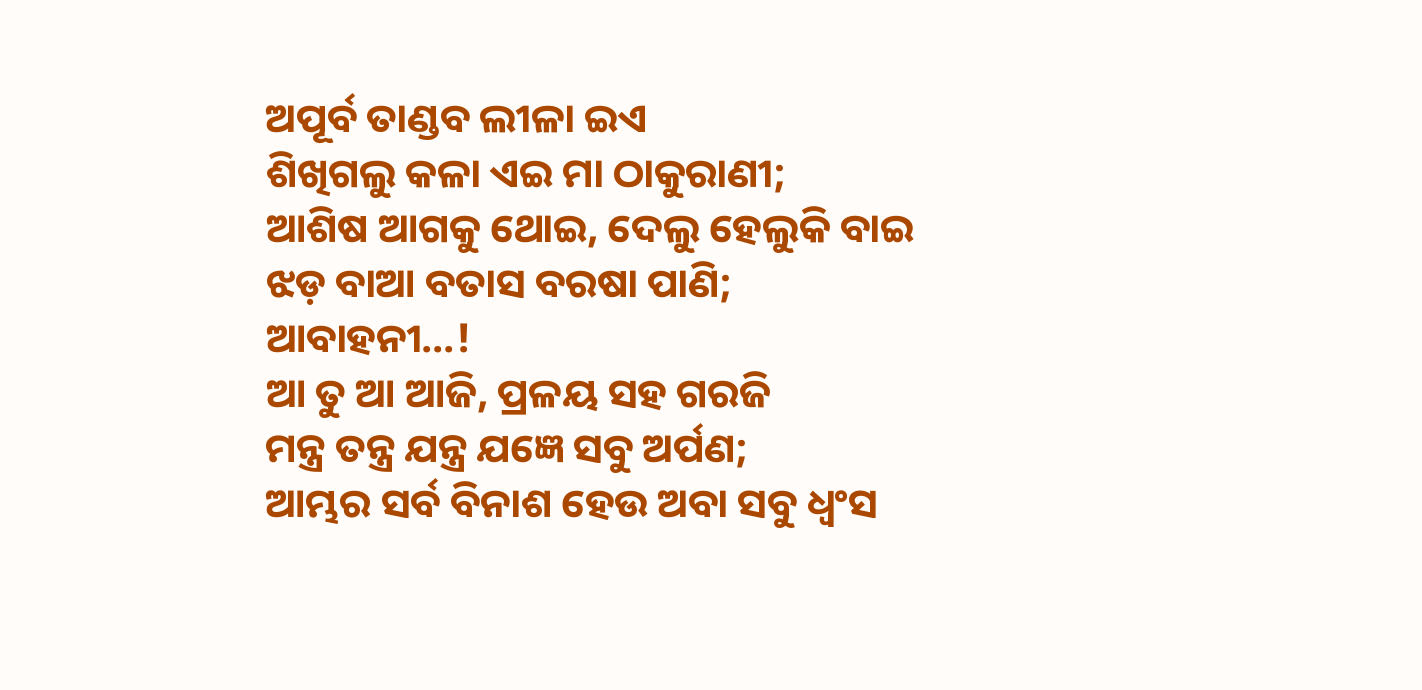ଅପୂର୍ବ ତାଣ୍ଡବ ଲୀଳା ଇଏ
ଶିଖିଗଲୁ କଳା ଏଇ ମା ଠାକୁରାଣୀ;
ଆଶିଷ ଆଗକୁ ଥୋଇ, ଦେଲୁ ହେଲୁକି ବାଇ
ଝଡ଼ ବାଆ ବତାସ ବରଷା ପାଣି;
ଆବାହନୀ…!
ଆ ତୁ ଆ ଆଜି, ପ୍ରଳୟ ସହ ଗରଜି
ମନ୍ତ୍ର ତନ୍ତ୍ର ଯନ୍ତ୍ର ଯଜ୍ଞେ ସବୁ ଅର୍ପଣ;
ଆମ୍ଭର ସର୍ବ ବିନାଶ ହେଉ ଅବା ସବୁ ଧ୍ୱଂସ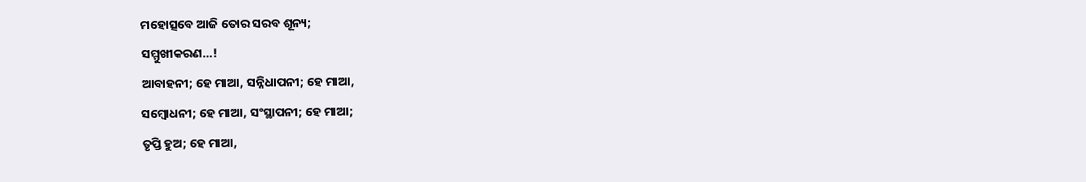ମହୋତ୍ସବେ ଆଜି ତୋର ସରବ ଶୂନ୍ୟ;
ସମ୍ମୁଖୀକରଣ…!
ଆବାହନୀ; ହେ ମାଆ, ସନ୍ନିଧାପନୀ; ହେ ମାଆ,
ସମ୍ବୋଧନୀ; ହେ ମାଆ, ସଂସ୍ଥାପନୀ; ହେ ମାଆ;
ତୃପ୍ତି ହୁଅ; ହେ ମାଆ,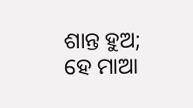ଶାନ୍ତ ହୁଅ; ହେ ମାଆ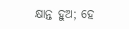କ୍ଷାନ୍ତ ହୁଅ; ହେ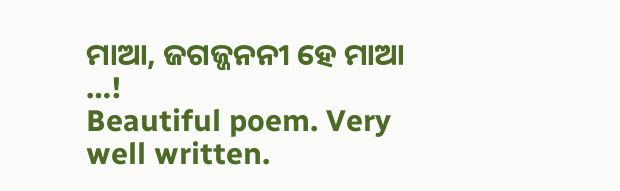ମାଆ, ଜଗଜ୍ଜନନୀ ହେ ମାଆ …!
Beautiful poem. Very well written.